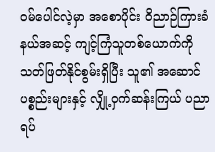ဝမ်ပေါင်လဲ့မှာ အစောပိုင်း ဝိညာဉ်ကြားခံနယ်အဆင့် ကျင့်ကြံသူတစ်ယောက်ကို သတ်ဖြတ်နိုင်စွမ်းရှိပြီး သူ၏ အဆောင်ပစ္စည်းများနှင့် လျှို့ဝှက်ဆန်းကြယ် ပညာရပ်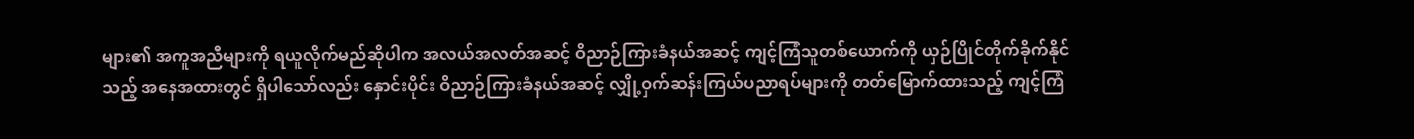များ၏ အကူအညီများကို ရယူလိုက်မည်ဆိုပါက အလယ်အလတ်အဆင့် ဝိညာဉ်ကြားခံနယ်အဆင့် ကျင့်ကြံသူတစ်ယောက်ကို ယှဉ်ပြိုင်တိုက်ခိုက်နိုင်သည့် အနေအထားတွင် ရှိပါသော်လည်း နှောင်းပိုင်း ဝိညာဉ်ကြားခံနယ်အဆင့် လျှို့ဝှက်ဆန်းကြယ်ပညာရပ်များကို တတ်မြောက်ထားသည့် ကျင့်ကြံ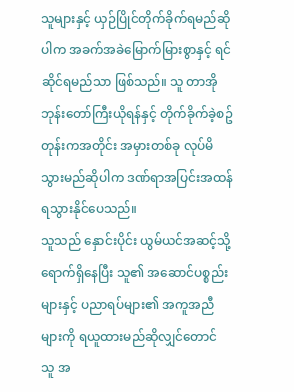သူများနှင့် ယှဉ်ပြိုင်တိုက်ခိုက်ရမည်ဆိုပါက အခက်အခဲမြောက်မြားစွာနှင့် ရင်ဆိုင်ရမည်သာ ဖြစ်သည်။ သူ တာအိုဘုန်းတော်ကြီးယိုရန်နှင့် တိုက်ခိုက်ခဲ့စဥ်တုန်းကအတိုင်း အမှားတစ်ခု လုပ်မိသွားမည်ဆိုပါက ဒဏ်ရာအပြင်းအထန် ရသွားနိုင်ပေသည်။
သူသည် နှောင်းပိုင်း ယွမ်ယင်အဆင့်သို့ ရောက်ရှိနေပြီး သူ၏ အဆောင်ပစ္စည်းများနှင့် ပညာရပ်များ၏ အကူအညီများကို ရယူထားမည်ဆိုလျှင်တောင် သူ အ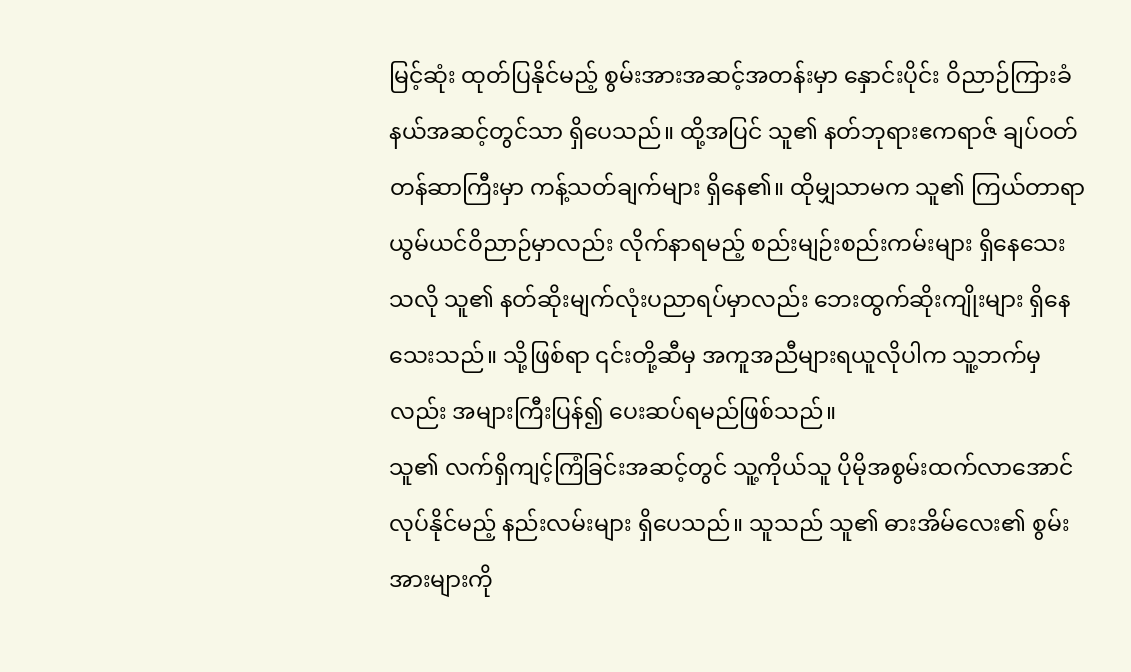မြင့်ဆုံး ထုတ်ပြနိုင်မည့် စွမ်းအားအဆင့်အတန်းမှာ နှောင်းပိုင်း ဝိညာဉ်ကြားခံနယ်အဆင့်တွင်သာ ရှိပေသည်။ ထို့အပြင် သူ၏ နတ်ဘုရားဧကရာဇ် ချပ်ဝတ်တန်ဆာကြီးမှာ ကန့်သတ်ချက်များ ရှိနေ၏။ ထိုမျှသာမက သူ၏ ကြယ်တာရာ ယွမ်ယင်ဝိညာဉ်မှာလည်း လိုက်နာရမည့် စည်းမျဉ်းစည်းကမ်းများ ရှိနေသေးသလို သူ၏ နတ်ဆိုးမျက်လုံးပညာရပ်မှာလည်း ဘေးထွက်ဆိုးကျိုးများ ရှိနေသေးသည်။ သို့ဖြစ်ရာ ၎င်းတို့ဆီမှ အကူအညီများရယူလိုပါက သူ့ဘက်မှလည်း အများကြီးပြန်၍ ပေးဆပ်ရမည်ဖြစ်သည်။
သူ၏ လက်ရှိကျင့်ကြံခြင်းအဆင့်တွင် သူ့ကိုယ်သူ ပိုမိုအစွမ်းထက်လာအောင် လုပ်နိုင်မည့် နည်းလမ်းများ ရှိပေသည်။ သူသည် သူ၏ ဓားအိမ်လေး၏ စွမ်းအားများကို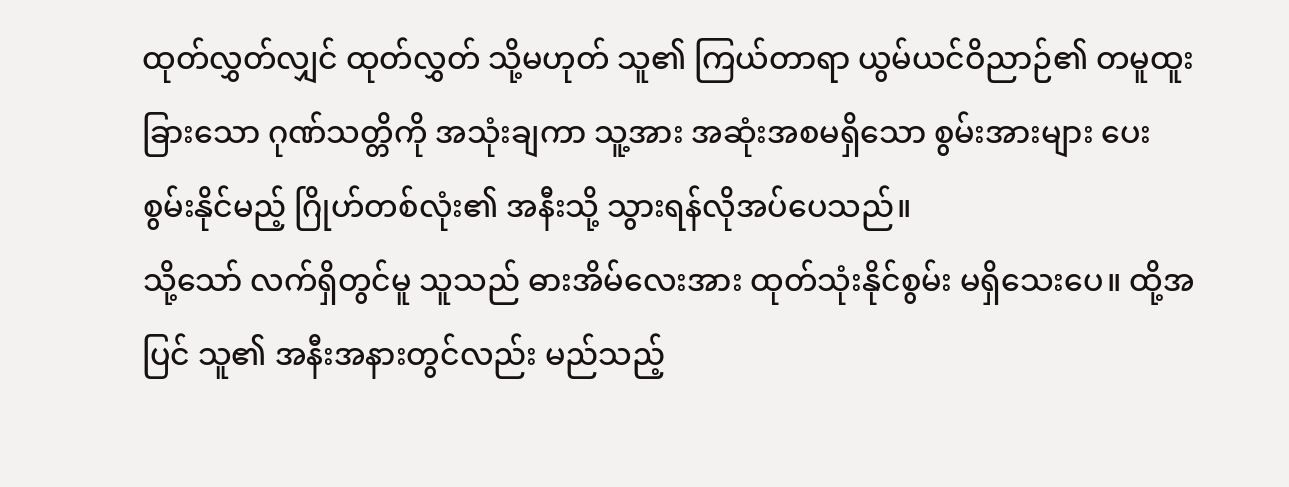ထုတ်လွှတ်လျှင် ထုတ်လွှတ် သို့မဟုတ် သူ၏ ကြယ်တာရာ ယွမ်ယင်ဝိညာဉ်၏ တမူထူးခြားသော ဂုဏ်သတ္တိကို အသုံးချကာ သူ့အား အဆုံးအစမရှိသော စွမ်းအားများ ပေးစွမ်းနိုင်မည့် ဂြိုဟ်တစ်လုံး၏ အနီးသို့ သွားရန်လိုအပ်ပေသည်။
သို့သော် လက်ရှိတွင်မူ သူသည် ဓားအိမ်လေးအား ထုတ်သုံးနိုင်စွမ်း မရှိသေးပေ။ ထို့အပြင် သူ၏ အနီးအနားတွင်လည်း မည်သည့်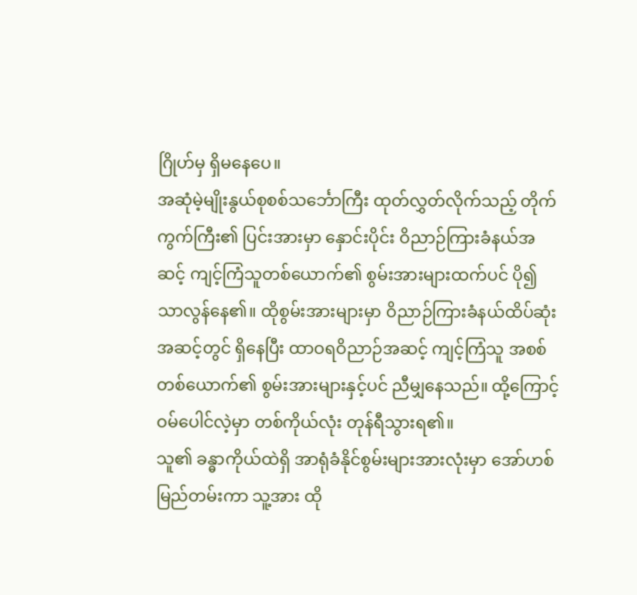ဂြိုဟ်မှ ရှိမနေပေ။
အဆုံမဲ့မျိုးနွယ်စုစစ်သင်္ဘောကြီး ထုတ်လွှတ်လိုက်သည့် တိုက်ကွက်ကြီး၏ ပြင်းအားမှာ နှောင်းပိုင်း ဝိညာဉ်ကြားခံနယ်အဆင့် ကျင့်ကြံသူတစ်ယောက်၏ စွမ်းအားများထက်ပင် ပို၍သာလွန်နေ၏။ ထိုစွမ်းအားများမှာ ဝိညာဉ်ကြားခံနယ်ထိပ်ဆုံးအဆင့်တွင် ရှိနေပြီး ထာဝရဝိညာဉ်အဆင့် ကျင့်ကြံသူ အစစ်တစ်ယောက်၏ စွမ်းအားများနှင့်ပင် ညီမျှနေသည်။ ထို့ကြောင့် ဝမ်ပေါင်လဲ့မှာ တစ်ကိုယ်လုံး တုန်ရီသွားရ၏။
သူ၏ ခန္ဓာကိုယ်ထဲရှိ အာရုံခံနိုင်စွမ်းများအားလုံးမှာ အော်ဟစ်မြည်တမ်းကာ သူ့အား ထို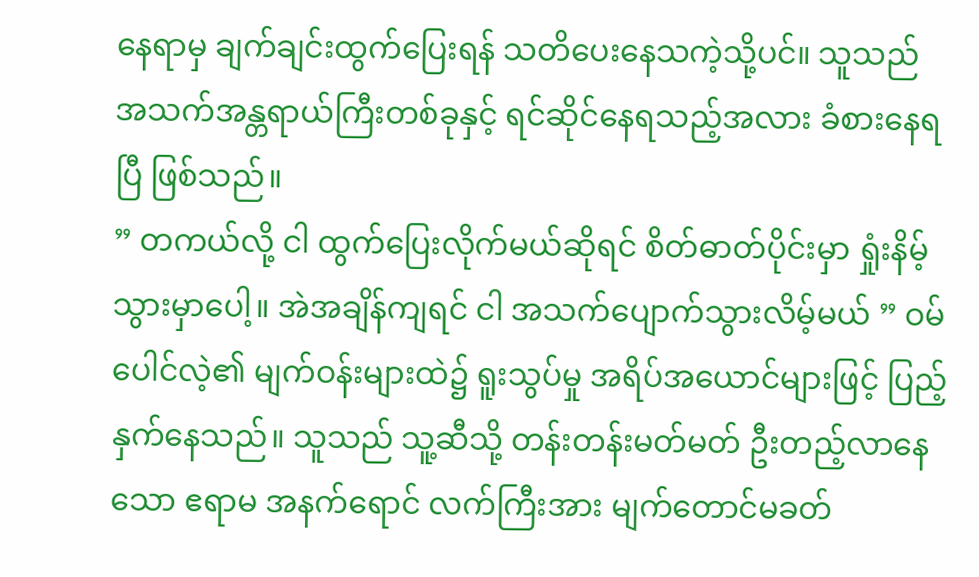နေရာမှ ချက်ချင်းထွက်ပြေးရန် သတိပေးနေသကဲ့သို့ပင်။ သူသည် အသက်အန္တရာယ်ကြီးတစ်ခုနှင့် ရင်ဆိုင်နေရသည့်အလား ခံစားနေရပြီ ဖြစ်သည်။
” တကယ်လို့ ငါ ထွက်ပြေးလိုက်မယ်ဆိုရင် စိတ်ဓာတ်ပိုင်းမှာ ရှုံးနိမ့်သွားမှာပေါ့။ အဲအချိန်ကျရင် ငါ အသက်ပျောက်သွားလိမ့်မယ် ” ဝမ်ပေါင်လဲ့၏ မျက်ဝန်းများထဲ၌ ရူးသွပ်မှု အရိပ်အယောင်များဖြင့် ပြည့်နှက်နေသည်။ သူသည် သူ့ဆီသို့ တန်းတန်းမတ်မတ် ဦးတည့်လာနေသော ဧရာမ အနက်ရောင် လက်ကြီးအား မျက်တောင်မခတ်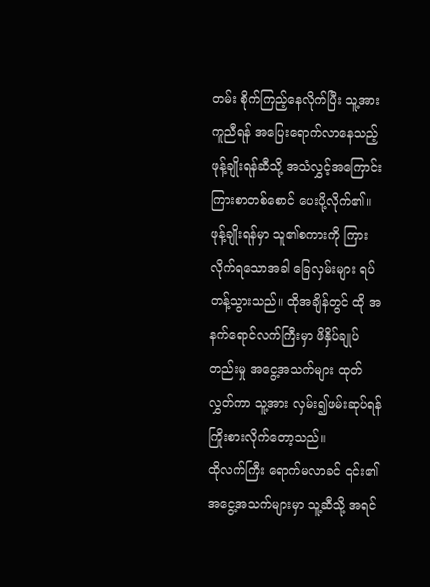တမ်း စိုက်ကြည့်နေလိုက်ပြီး သူ့အား ကူညီရန် အပြေးရောက်လာနေသည့် ဖုန့်ချိုးရန်ဆီသို့ အသံလွှင့်အကြောင်းကြားစာတစ်စောင် ပေးပို့လိုက်၏။ ဖုန့်ချိုးရန်မှာ သူ၏စကားကို ကြားလိုက်ရသောအခါ ခြေလှမ်းများ ရပ်တန့်သွားသည်။ ထိုအချိန်တွင် ထို အနက်ရောင်လက်ကြီးမှာ ဖိနှိပ်ချုပ်တည်းမှု အငွေ့အသက်များ ထုတ်လွှတ်ကာ သူ့အား လှမ်း၍ဖမ်းဆုပ်ရန် ကြိုးစားလိုက်တော့သည်။
ထိုလက်ကြီး ရောက်မလာခင် ၎င်း၏ အငွေ့အသက်များမှာ သူ့ဆီသို့ အရင်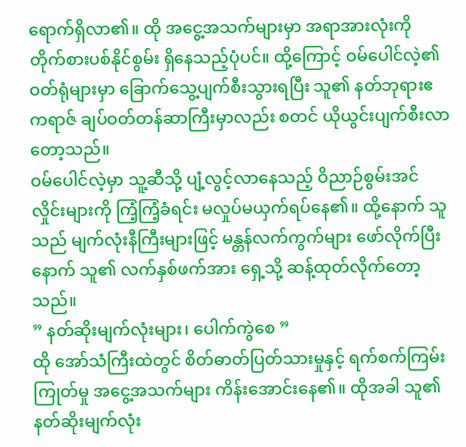ရောက်ရှိလာ၏။ ထို အငွေ့အသက်များမှာ အရာအားလုံးကို တိုက်စားပစ်နိုင်စွမ်း ရှိနေသည့်ပုံပင်။ ထို့ကြောင့် ဝမ်ပေါင်လဲ့၏ ဝတ်ရုံများမှာ ခြောက်သွေ့ပျက်စီးသွားရပြီး သူ၏ နတ်ဘုရားဧကရာဇ် ချပ်ဝတ်တန်ဆာကြီးမှာလည်း စတင် ယိုယွင်းပျက်စီးလာတော့သည်။
ဝမ်ပေါင်လဲ့မှာ သူ့ဆီသို့ ပျံ့လွင့်လာနေသည့် ဝိညာဉ်စွမ်းအင်လှိုင်းများကို ကြံ့ကြံ့ခံရင်း မလှုပ်မယှက်ရပ်နေ၏။ ထို့နောက် သူသည် မျက်လုံးနီကြီးများဖြင့် မန္တန်လက်ကွက်များ ဖော်လိုက်ပြီးနောက် သူ၏ လက်နှစ်ဖက်အား ရှေ့သို့ ဆန့်ထုတ်လိုက်တော့သည်။
” နတ်ဆိုးမျက်လုံးများ၊ ပေါက်ကွဲစေ ”
ထို အော်သံကြီးထဲတွင် စိတ်ဓာတ်ပြတ်သားမှုနှင့် ရက်စက်ကြမ်းကြုတ်မှု အငွေ့အသက်များ ကိန်းအောင်းနေ၏။ ထိုအခါ သူ၏ နတ်ဆိုးမျက်လုံး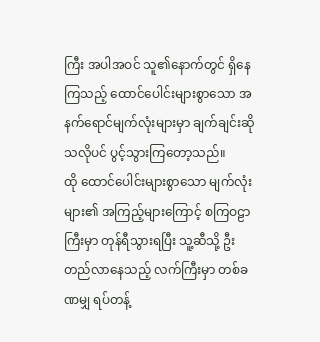ကြီး အပါအဝင် သူ၏နောက်တွင် ရှိနေကြသည့် ထောင်ပေါင်းများစွာသော အနက်ရောင်မျက်လုံးများမှာ ချက်ချင်းဆိုသလိုပင် ပွင့်သွားကြတော့သည်။
ထို ထောင်ပေါင်းများစွာသော မျက်လုံးများ၏ အကြည့်များကြောင့် စကြဝဠာကြီးမှာ တုန်ရီသွားရပြီး သူ့ဆီသို့ ဦးတည်လာနေသည့် လက်ကြီးမှာ တစ်ခဏမျှ ရပ်တန့်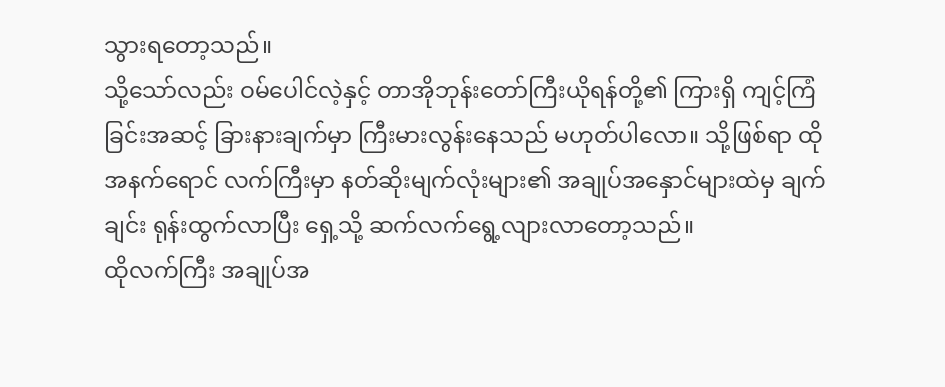သွားရတော့သည်။
သို့သော်လည်း ဝမ်ပေါင်လဲ့နှင့် တာအိုဘုန်းတော်ကြီးယိုရန်တို့၏ ကြားရှိ ကျင့်ကြံခြင်းအဆင့် ခြားနားချက်မှာ ကြီးမားလွန်းနေသည် မဟုတ်ပါလော။ သို့ဖြစ်ရာ ထို အနက်ရောင် လက်ကြီးမှာ နတ်ဆိုးမျက်လုံးများ၏ အချုပ်အနှောင်များထဲမှ ချက်ချင်း ရုန်းထွက်လာပြီး ရှေ့သို့ ဆက်လက်ရွေ့လျားလာတော့သည်။
ထိုလက်ကြီး အချုပ်အ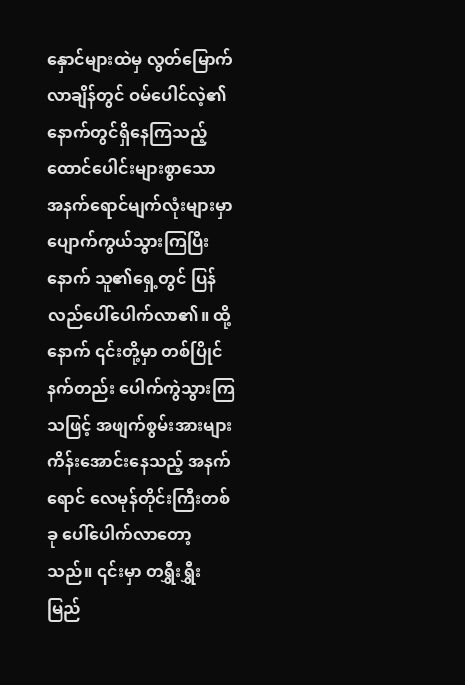နှောင်များထဲမှ လွတ်မြောက်လာချိန်တွင် ဝမ်ပေါင်လဲ့၏ နောက်တွင်ရှိနေကြသည့် ထောင်ပေါင်းများစွာသော အနက်ရောင်မျက်လုံးများမှာ ပျောက်ကွယ်သွားကြပြီးနောက် သူ၏ရှေ့တွင် ပြန်လည်ပေါ်ပေါက်လာ၏။ ထို့နောက် ၎င်းတို့မှာ တစ်ပြိုင်နက်တည်း ပေါက်ကွဲသွားကြသဖြင့် အဖျက်စွမ်းအားများ ကိန်းအောင်းနေသည့် အနက်ရောင် လေမုန်တိုင်းကြီးတစ်ခု ပေါ်ပေါက်လာတော့သည်။ ၎င်းမှာ တရွှီးရွှီးမြည်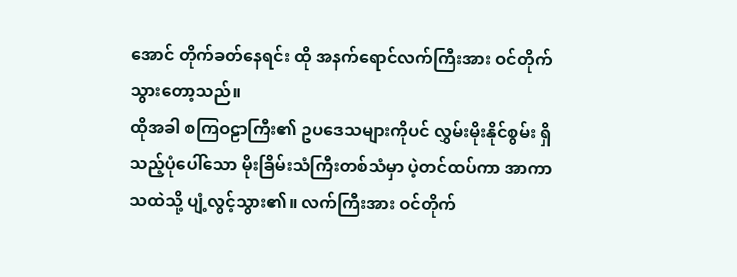အောင် တိုက်ခတ်နေရင်း ထို အနက်ရောင်လက်ကြီးအား ဝင်တိုက်သွားတော့သည်။
ထိုအခါ စကြဝဠာကြီး၏ ဥပဒေသများကိုပင် လွှမ်းမိုးနိုင်စွမ်း ရှိသည့်ပုံပေါ်သော မိုးခြိမ်းသံကြီးတစ်သံမှာ ပဲ့တင်ထပ်ကာ အာကာသထဲသို့ ပျံ့လွင့်သွား၏။ လက်ကြီးအား ဝင်တိုက်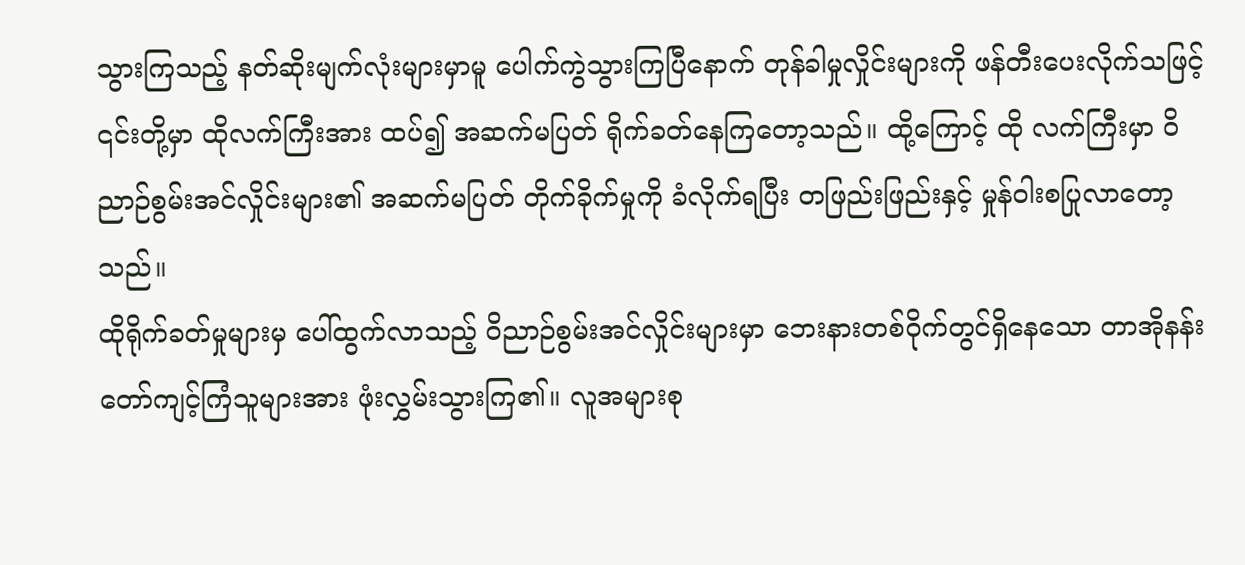သွားကြသည့် နတ်ဆိုးမျက်လုံးများမှာမူ ပေါက်ကွဲသွားကြပြီနောက် တုန်ခါမှုလှိုင်းများကို ဖန်တီးပေးလိုက်သဖြင့် ၎င်းတို့မှာ ထိုလက်ကြီးအား ထပ်၍ အဆက်မပြတ် ရိုက်ခတ်နေကြတော့သည်။ ထို့ကြောင့် ထို လက်ကြီးမှာ ဝိညာဉ်စွမ်းအင်လှိုင်းများ၏ အဆက်မပြတ် တိုက်ခိုက်မှုကို ခံလိုက်ရပြီး တဖြည်းဖြည်းနှင့် မှုန်ဝါးစပြုလာတော့သည်။
ထိုရိုက်ခတ်မှုများမှ ပေါ်ထွက်လာသည့် ဝိညာဉ်စွမ်းအင်လှိုင်းများမှာ ဘေးနားတစ်ဝိုက်တွင်ရှိနေသော တာအိုနန်းတော်ကျင့်ကြံသူများအား ဖုံးလွှမ်းသွားကြ၏။ လူအများစု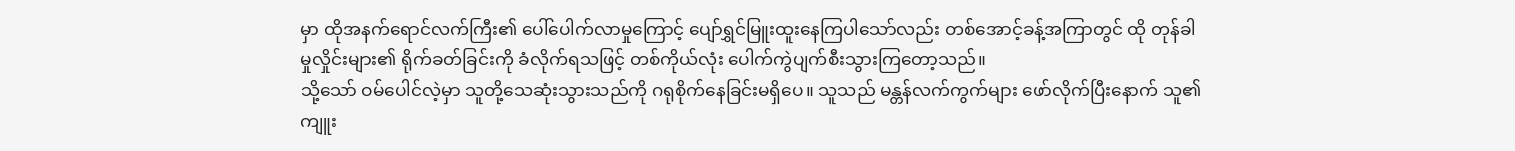မှာ ထိုအနက်ရောင်လက်ကြီး၏ ပေါ်ပေါက်လာမှုကြောင့် ပျော်ရွှင်မြူးထူးနေကြပါသော်လည်း တစ်အောင့်ခန့်အကြာတွင် ထို တုန်ခါမှုလှိုင်းများ၏ ရိုက်ခတ်ခြင်းကို ခံလိုက်ရသဖြင့် တစ်ကိုယ်လုံး ပေါက်ကွဲပျက်စီးသွားကြတော့သည်။
သို့သော် ဝမ်ပေါင်လဲ့မှာ သူတို့သေဆုံးသွားသည်ကို ဂရုစိုက်နေခြင်းမရှိပေ။ သူသည် မန္တန်လက်ကွက်များ ဖော်လိုက်ပြီးနောက် သူ၏ ကျူး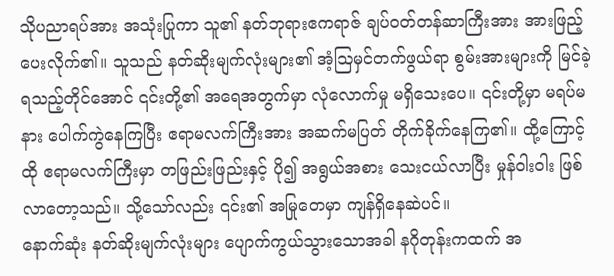သိုပညာရပ်အား အသုံးပြုကာ သူ၏ နတ်ဘုရားဧကရာဇ် ချပ်ဝတ်တန်ဆာကြီးအား အားဖြည့်ပေးလိုက်၏။ သူသည် နတ်ဆိုးမျက်လုံးများ၏ အံ့ဩမှင်တက်ဖွယ်ရာ စွမ်းအားများကို မြင်ခဲ့ရသည့်တိုင်အောင် ၎င်းတို့၏ အရေအတွက်မှာ လုံလောက်မှု မရှိသေးပေ။ ၎င်းတို့မှာ မရပ်မနား ပေါက်ကွဲနေကြပြီး ဧရာမလက်ကြီးအား အဆက်မပြတ် တိုက်ခိုက်နေကြ၏။ ထို့ကြောင့် ထို ဧရာမလက်ကြီးမှာ တဖြည်းဖြည်းနှင့် ပို၍ အရွယ်အစား သေးငယ်လာပြီး မှုန်ဝါးဝါး ဖြစ်လာတော့သည်။ သို့သော်လည်း ၎င်း၏ အမြုတေမှာ ကျန်ရှိနေဆဲပင်။
နောက်ဆုံး နတ်ဆိုးမျက်လုံးများ ပျောက်ကွယ်သွားသောအခါ နဂိုတုန်းကထက် အ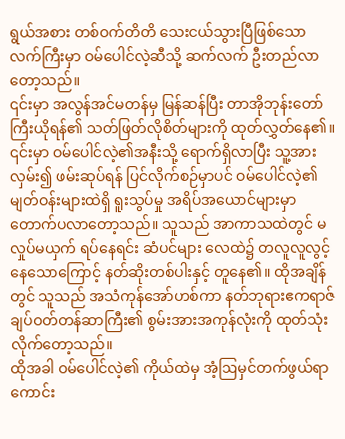ရွယ်အစား တစ်ဝက်တိတိ သေးငယ်သွားပြီဖြစ်သော လက်ကြီးမှာ ဝမ်ပေါင်လဲ့ဆီသို့ ဆက်လက် ဦးတည်လာတော့သည်။
၎င်းမှာ အလွန်အင်မတန်မှ မြန်ဆန်ပြီး တာအိုဘုန်းတော်ကြီးယိုရန်၏ သတ်ဖြတ်လိုစိတ်များကို ထုတ်လွှတ်နေ၏။ ၎င်းမှာ ဝမ်ပေါင်လဲ့၏အနီးသို့ ရောက်ရှိလာပြီး သူ့အား လှမ်း၍ ဖမ်းဆုပ်ရန် ပြင်လိုက်စဉ်မှာပင် ဝမ်ပေါင်လဲ့၏ မျတ်ဝန်းများထဲရှိ ရူးသွပ်မှု အရိပ်အယောင်များမှာ တောက်ပလာတော့သည်။ သူသည် အာကာသထဲတွင် မလှုပ်မယှက် ရပ်နေရင်း ဆံပင်များ လေထဲ၌ တလူလူလွင့်နေသောကြောင့် နတ်ဆိုးတစ်ပါးနှင့် တူနေ၏။ ထိုအချိန်တွင် သူသည် အသံကုန်အော်ဟစ်ကာ နတ်ဘုရားဧကရာဇ် ချပ်ဝတ်တန်ဆာကြီး၏ စွမ်းအားအကုန်လုံးကို ထုတ်သုံးလိုက်တော့သည်။
ထိုအခါ ဝမ်ပေါင်လဲ့၏ ကိုယ်ထဲမှ အံ့ဩမှင်တက်ဖွယ်ရာကောင်း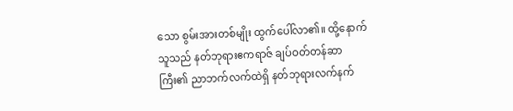သော စွမ်းအားတစ်မျိုး ထွက်ပေါ်လာ၏။ ထို့နောက် သူသည် နတ်ဘုရားဧကရာဇ် ချပ်ဝတ်တန်ဆာကြီး၏ ညာဘက်လက်ထဲရှိ နတ်ဘုရားလက်နက်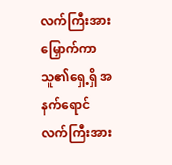လက်ကြီးအား မြှောက်ကာ သူ၏ရှေ့ရှိ အနက်ရောင် လက်ကြီးအား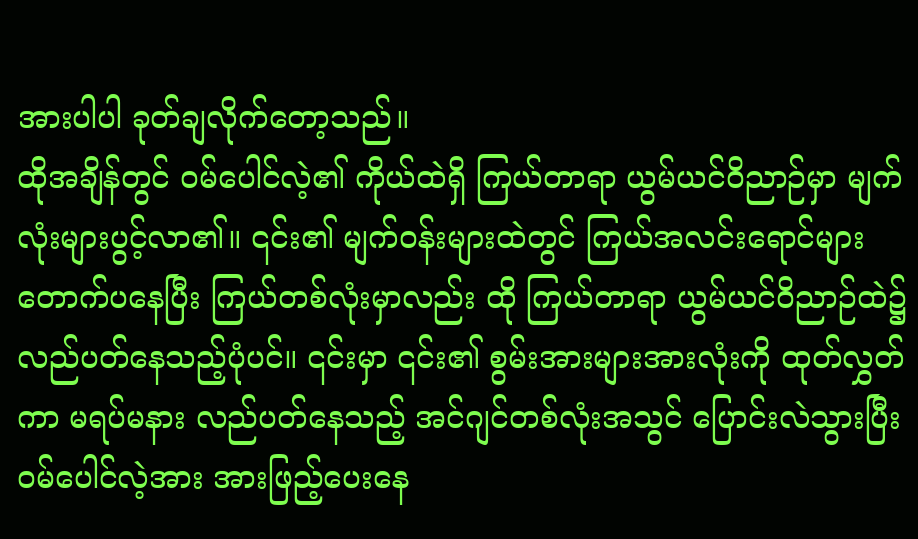အားပါပါ ခုတ်ချလိုက်တော့သည်။
ထိုအချိန်တွင် ဝမ်ပေါင်လဲ့၏ ကိုယ်ထဲရှိ ကြယ်တာရာ ယွမ်ယင်ဝိညာဉ်မှာ မျက်လုံးများပွင့်လာ၏။ ၎င်း၏ မျက်ဝန်းများထဲတွင် ကြယ်အလင်းရောင်များ တောက်ပနေပြီး ကြယ်တစ်လုံးမှာလည်း ထို ကြယ်တာရာ ယွမ်ယင်ဝိညာဉ်ထဲ၌ လည်ပတ်နေသည့်ပုံပင်။ ၎င်းမှာ ၎င်း၏ စွမ်းအားများအားလုံးကို ထုတ်လွှတ်ကာ မရပ်မနား လည်ပတ်နေသည့် အင်ဂျင်တစ်လုံးအသွင် ပြောင်းလဲသွားပြီး ဝမ်ပေါင်လဲ့အား အားဖြည့်ပေးနေ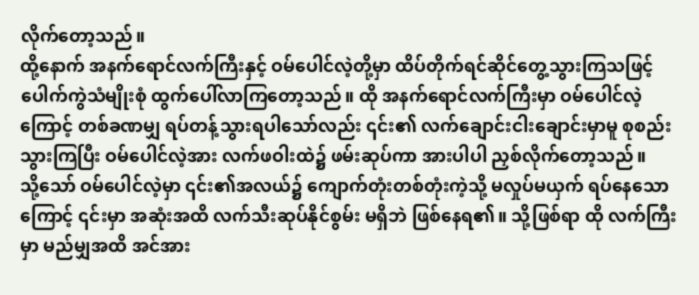လိုက်တော့သည်။
ထို့နောက် အနက်ရောင်လက်ကြီးနှင့် ဝမ်ပေါင်လဲ့တို့မှာ ထိပ်တိုက်ရင်ဆိုင်တွေ့သွားကြသဖြင့် ပေါက်ကွဲသံမျိုးစုံ ထွက်ပေါ်လာကြတော့သည်။ ထို အနက်ရောင်လက်ကြီးမှာ ဝမ်ပေါင်လဲ့ကြောင့် တစ်ခဏမျှ ရပ်တန့်သွားရပါသော်လည်း ၎င်း၏ လက်ချောင်းငါးချောင်းမှာမူ စုစည်းသွားကြပြီး ဝမ်ပေါင်လဲ့အား လက်ဖဝါးထဲ၌ ဖမ်းဆုပ်ကာ အားပါပါ ညှစ်လိုက်တော့သည်။
သို့သော် ဝမ်ပေါင်လဲ့မှာ ၎င်း၏အလယ်၌ ကျောက်တုံးတစ်တုံးကဲ့သို့ မလှုပ်မယှက် ရပ်နေသောကြောင့် ၎င်းမှာ အဆုံးအထိ လက်သီးဆုပ်နိုင်စွမ်း မရှိဘဲ ဖြစ်နေရ၏။ သို့ဖြစ်ရာ ထို လက်ကြီးမှာ မည်မျှအထိ အင်အား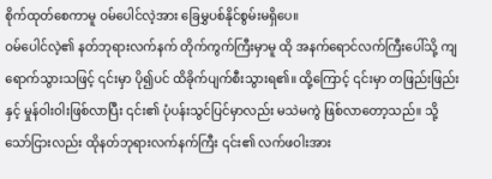စိုက်ထုတ်စေကာမူ ဝမ်ပေါင်လဲ့အား ခြေမွှပစ်နိုင်စွမ်းမရှိပေ။
ဝမ်ပေါင်လဲ့၏ နတ်ဘုရားလက်နက် တိုက်ကွက်ကြီးမှာမူ ထို အနက်ရောင်လက်ကြီးပေါ်သို့ ကျရောက်သွားသဖြင့် ၎င်းမှာ ပို၍ပင် ထိခိုက်ပျက်စီးသွားရ၏။ ထို့ကြောင့် ၎င်းမှာ တဖြည်းဖြည်းနှင့် မှုန်ဝါးဝါးဖြစ်လာပြီး ၎င်း၏ ပုံပန်းသွင်ပြင်မှာလည်း မသဲမကွဲ ဖြစ်လာတော့သည်။ သို့သော်ငြားလည်း ထိုနတ်ဘုရားလက်နက်ကြီး ၎င်း၏ လက်ဖဝါးအား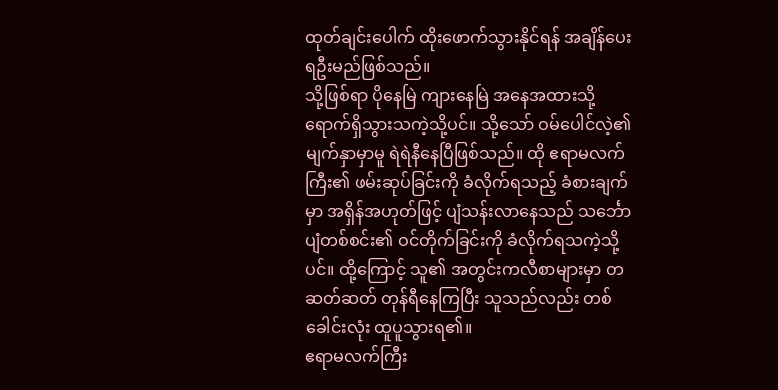ထုတ်ချင်းပေါက် ထိုးဖောက်သွားနိုင်ရန် အချိန်ပေးရဦးမည်ဖြစ်သည်။
သို့ဖြစ်ရာ ပိုနေမြဲ ကျားနေမြဲ အနေအထားသို့ရောက်ရှိသွားသကဲ့သို့ပင်။ သို့သော် ဝမ်ပေါင်လဲ့၏ မျက်နှာမှာမူ ရဲရဲနီနေပြီဖြစ်သည်။ ထို ဧရာမလက်ကြီး၏ ဖမ်းဆုပ်ခြင်းကို ခံလိုက်ရသည့် ခံစားချက်မှာ အရှိန်အဟုတ်ဖြင့် ပျံသန်းလာနေသည် သင်္ဘောပျံတစ်စင်း၏ ဝင်တိုက်ခြင်းကို ခံလိုက်ရသကဲ့သို့ပင်။ ထို့ကြောင့် သူ၏ အတွင်းကလီစာများမှာ တဆတ်ဆတ် တုန်ရီနေကြပြီး သူသည်လည်း တစ်ခေါင်းလုံး ထူပူသွားရ၏။
ဧရာမလက်ကြီး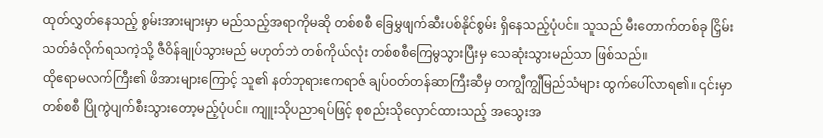ထုတ်လွှတ်နေသည့် စွမ်းအားများမှာ မည်သည့်အရာကိုမဆို တစ်စစီ ခြေမွှဖျက်ဆီးပစ်နိုင်စွမ်း ရှိနေသည့်ပုံပင်။ သူသည် မီးတောက်တစ်ခု ငြှိမ်းသတ်ခံလိုက်ရသကဲ့သို့ ဇီဝိန်ချုပ်သွားမည် မဟုတ်ဘဲ တစ်ကိုယ်လုံး တစ်စစီကြေမွသွားပြီးမှ သေဆုံးသွားမည်သာ ဖြစ်သည်။
ထိုဧရာမလက်ကြီး၏ ဖိအားများကြောင့် သူ၏ နတ်ဘုရားဧကရာဇ် ချပ်ဝတ်တန်ဆာကြီးဆီမှ တကျွီကျွီမြည်သံများ ထွက်ပေါ်လာရ၏။ ၎င်းမှာ တစ်စစီ ပြိုကွဲပျက်စီးသွားတော့မည့်ပုံပင်။ ကျူးသိုပညာရပ်ဖြင့် စုစည်းသိုလှောင်ထားသည့် အသွေးအ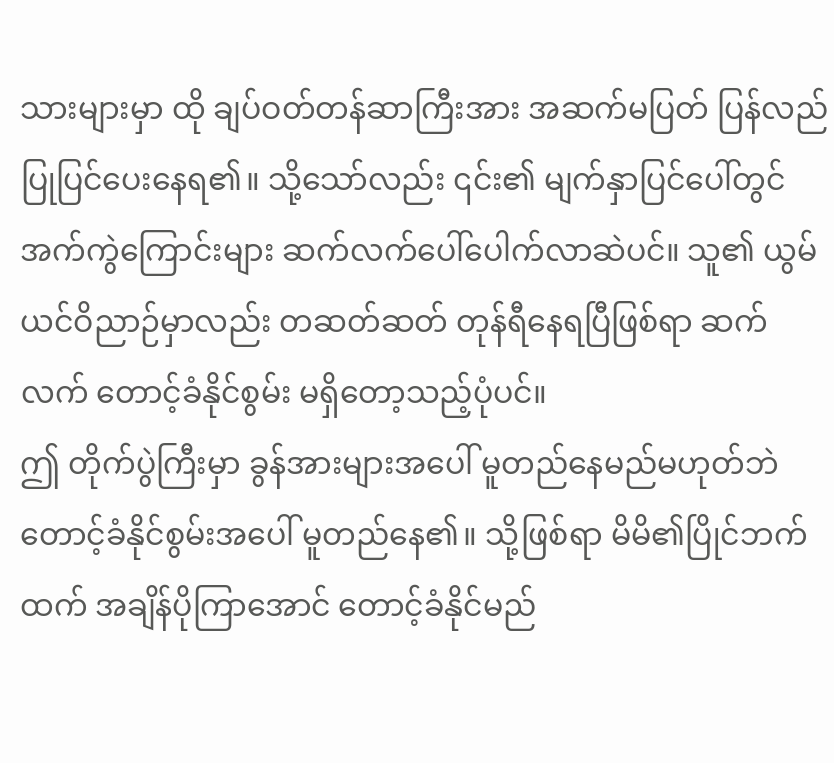သားများမှာ ထို ချပ်ဝတ်တန်ဆာကြီးအား အဆက်မပြတ် ပြန်လည်ပြုပြင်ပေးနေရ၏။ သို့သော်လည်း ၎င်း၏ မျက်နှာပြင်ပေါ်တွင် အက်ကွဲကြောင်းများ ဆက်လက်ပေါ်ပေါက်လာဆဲပင်။ သူ၏ ယွမ်ယင်ဝိညာဉ်မှာလည်း တဆတ်ဆတ် တုန်ရီနေရပြီဖြစ်ရာ ဆက်လက် တောင့်ခံနိုင်စွမ်း မရှိတော့သည့်ပုံပင်။
ဤ တိုက်ပွဲကြီးမှာ ခွန်အားများအပေါ် မူတည်နေမည်မဟုတ်ဘဲ တောင့်ခံနိုင်စွမ်းအပေါ် မူတည်နေ၏။ သို့ဖြစ်ရာ မိမိ၏ပြိုင်ဘက်ထက် အချိန်ပိုကြာအောင် တောင့်ခံနိုင်မည်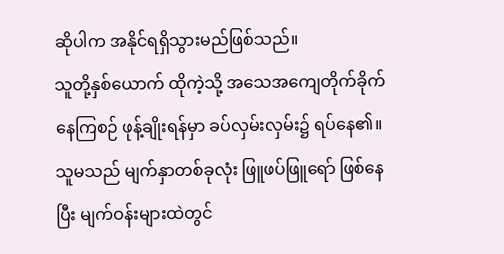ဆိုပါက အနိုင်ရရှိသွားမည်ဖြစ်သည်။
သူတို့နှစ်ယောက် ထိုကဲ့သို့ အသေအကျေတိုက်ခိုက်နေကြစဉ် ဖုန့်ချိုးရန်မှာ ခပ်လှမ်းလှမ်း၌ ရပ်နေ၏။ သူမသည် မျက်နှာတစ်ခုလုံး ဖြူဖပ်ဖြူရော် ဖြစ်နေပြီး မျက်ဝန်းများထဲတွင်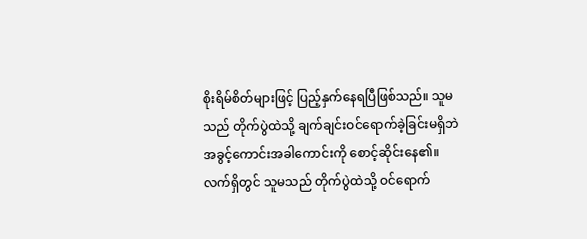စိုးရိမ်စိတ်များဖြင့် ပြည့်နှက်နေရပြီဖြစ်သည်။ သူမသည် တိုက်ပွဲထဲသို့ ချက်ချင်းဝင်ရောက်ခဲ့ခြင်းမရှိဘဲ အခွင့်ကောင်းအခါကောင်းကို စောင့်ဆိုင်းနေ၏။ လက်ရှိတွင် သူမသည် တိုက်ပွဲထဲသို့ ဝင်ရောက်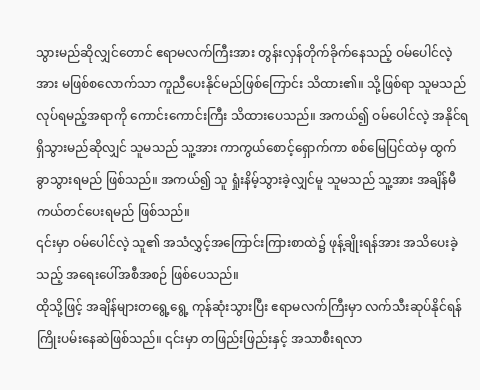သွားမည်ဆိုလျှင်တောင် ဧရာမလက်ကြီးအား တွန်းလှန်တိုက်ခိုက်နေသည့် ဝမ်ပေါင်လဲ့အား မဖြစ်စလောက်သာ ကူညီပေးနိုင်မည်ဖြစ်ကြောင်း သိထား၏။ သို့ဖြစ်ရာ သူမသည် လုပ်ရမည့်အရာကို ကောင်းကောင်းကြီး သိထားပေသည်။ အကယ်၍ ဝမ်ပေါင်လဲ့ အနိုင်ရရှိသွားမည်ဆိုလျှင် သူမသည် သူ့အား ကာကွယ်စောင့်ရှောက်ကာ စစ်မြေပြင်ထဲမှ ထွက်ခွာသွားရမည် ဖြစ်သည်။ အကယ်၍ သူ ရှုံးနိမ့်သွားခဲ့လျှင်မူ သူမသည် သူ့အား အချိန်မီ ကယ်တင်ပေးရမည် ဖြစ်သည်။
၎င်းမှာ ဝမ်ပေါင်လဲ့ သူ၏ အသံလွှင့်အကြောင်းကြားစာထဲ၌ ဖုန့်ချိုးရန်အား အသိပေးခဲ့သည့် အရေးပေါ်အစီအစဉ် ဖြစ်ပေသည်။
ထိုသို့ဖြင့် အချိန်များတရွေ့ရွေ့ ကုန်ဆုံးသွားပြီး ဧရာမလက်ကြီးမှာ လက်သီးဆုပ်နိုင်ရန် ကြိုးပမ်းနေဆဲဖြစ်သည်။ ၎င်းမှာ တဖြည်းဖြည်းနှင့် အသာစီးရလာ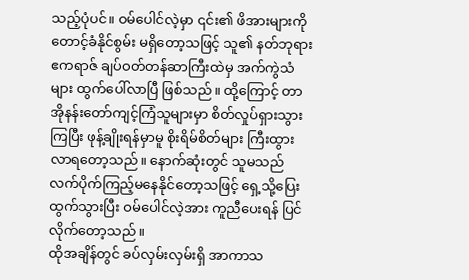သည့်ပုံပင်။ ဝမ်ပေါင်လဲ့မှာ ၎င်း၏ ဖိအားများကို တောင့်ခံနိုင်စွမ်း မရှိတော့သဖြင့် သူ၏ နတ်ဘုရားဧကရာဇ် ချပ်ဝတ်တန်ဆာကြီးထဲမှ အက်ကွဲသံများ ထွက်ပေါ်လာပြီ ဖြစ်သည်။ ထို့ကြောင့် တာအိုနန်းတော်ကျင့်ကြံသူများမှာ စိတ်လှုပ်ရှားသွားကြပြီး ဖုန့်ချိုးရန်မှာမူ စိုးရိမ်စိတ်များ ကြီးထွားလာရတော့သည်။ နောက်ဆုံးတွင် သူမသည် လက်ပိုက်ကြည့်မနေနိုင်တော့သဖြင့် ရှေ့သို့ပြေးထွက်သွားပြီး ဝမ်ပေါင်လဲ့အား ကူညီပေးရန် ပြင်လိုက်တော့သည်။
ထိုအချိန်တွင် ခပ်လှမ်းလှမ်းရှိ အာကာသ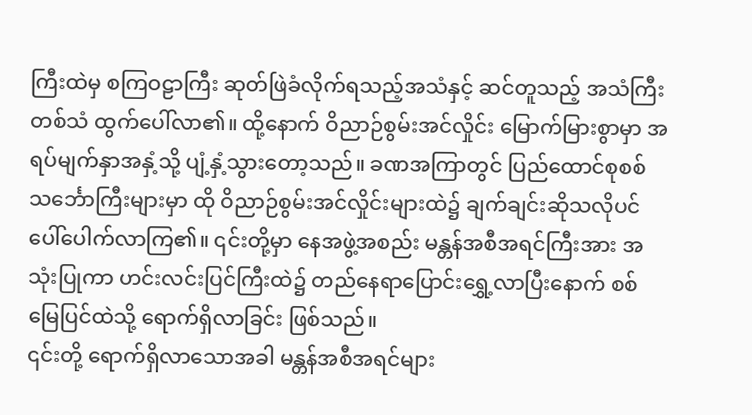ကြီးထဲမှ စကြဝဠာကြီး ဆုတ်ဖြဲခံလိုက်ရသည့်အသံနှင့် ဆင်တူသည့် အသံကြီးတစ်သံ ထွက်ပေါ်လာ၏။ ထို့နောက် ဝိညာဉ်စွမ်းအင်လှိုင်း မြောက်မြားစွာမှာ အရပ်မျက်နှာအနှံ့သို့ ပျံ့နှံ့သွားတော့သည်။ ခဏအကြာတွင် ပြည်ထောင်စုစစ်သင်္ဘောကြီးများမှာ ထို ဝိညာဉ်စွမ်းအင်လှိုင်းများထဲ၌ ချက်ချင်းဆိုသလိုပင် ပေါ်ပေါက်လာကြ၏။ ၎င်းတို့မှာ နေအဖွဲ့အစည်း မန္တန်အစီအရင်ကြီးအား အသုံးပြုကာ ဟင်းလင်းပြင်ကြီးထဲ၌ တည်နေရာပြောင်းရွှေ့လာပြီးနောက် စစ်မြေပြင်ထဲသို့ ရောက်ရှိလာခြင်း ဖြစ်သည်။
၎င်းတို့ ရောက်ရှိလာသောအခါ မန္တန်အစီအရင်များ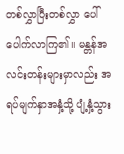တစ်လွှာပြီးတစ်လွှာ ပေါ်ပေါက်လာကြ၏။ မန္တန်အလင်းတန်းများမှာလည်း အရပ်မျက်နှာအနှံ့သို့ ပျံ့နှံ့သွား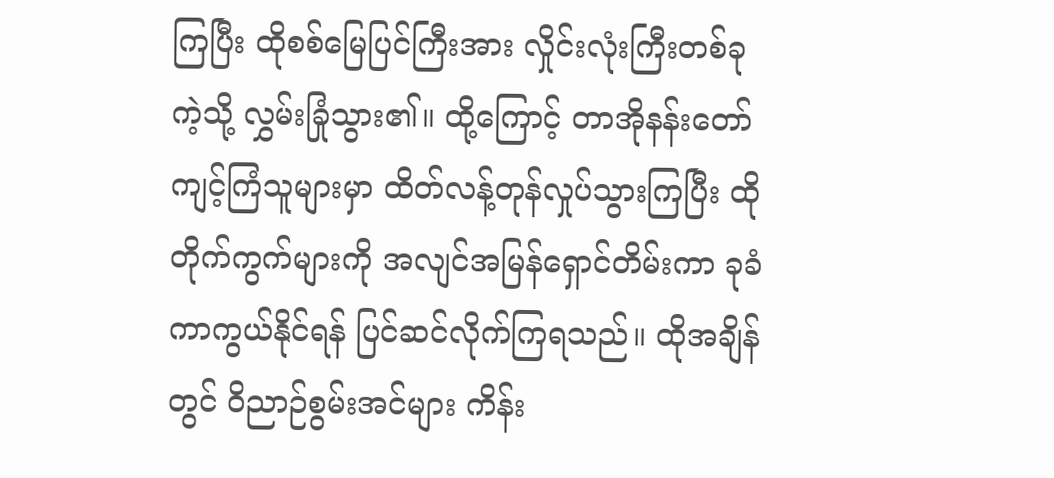ကြပြီး ထိုစစ်မြေပြင်ကြီးအား လှိုင်းလုံးကြီးတစ်ခုကဲ့သို့ လွှမ်းခြုံသွား၏။ ထို့ကြောင့် တာအိုနန်းတော်ကျင့်ကြံသူများမှာ ထိတ်လန့်တုန်လှုပ်သွားကြပြီး ထို တိုက်ကွက်များကို အလျင်အမြန်ရှောင်တိမ်းကာ ခုခံကာကွယ်နိုင်ရန် ပြင်ဆင်လိုက်ကြရသည်။ ထိုအချိန်တွင် ဝိညာဉ်စွမ်းအင်များ ကိန်း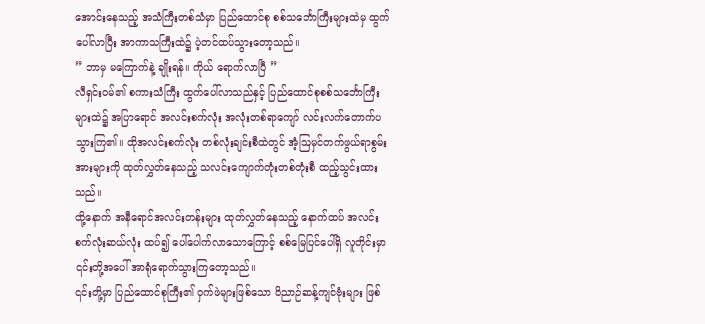အောင်းနေသည့် အသံကြီးတစ်သံမှာ ပြည်ထောင်စု စစ်သင်္ဘောကြီးများထဲမှ ထွက်ပေါ်လာပြီး အာကာသကြီးထဲ၌ ပဲ့တင်ထပ်သွားတော့သည်။
” ဘာမှ မကြောက်နဲ့ ချိုးရန်။ ကိုယ် ရောက်လာပြီ ”
လီရှင်းဝမ်၏ စကားသံကြီး ထွက်ပေါ်လာသည်နှင့် ပြည်ထောင်စုစစ်သင်္ဘောကြီးများထဲ၌ အပြာရောင် အလင်းစက်လုံး အလုံးတစ်ရာကျော် လင်းလက်တောက်ပသွားကြ၏။ ထိုအလင်းစက်လုံး တစ်လုံးချင်းစီထဲတွင် အံ့ဩမှင်တက်ဖွယ်ရာစွမ်းအားများကို ထုတ်လွှတ်နေသည့် သလင်းကျောက်တုံးတစ်တုံးစီ ထည့်သွင်းထားသည်။
ထို့နောက် အနီရောင်အလင်းတန်းများ ထုတ်လွှတ်နေသည့် နောက်ထပ် အလင်းစက်လုံးဆယ်လုံး ထပ်၍ ပေါ်ပေါက်လာသောကြောင့် စစ်မြေပြင်ပေါ်ရှိ လူတိုင်းမှာ ၎င်းတို့အပေါ် အာရုံရောက်သွားကြတော့သည်။
၎င်းတို့မှာ ပြည်ထောင်စုကြီး၏ ဝှက်ဖဲများဖြစ်သော ဝိညာဉ်ဆန့်ကျင်ဗုံးများ ဖြစ်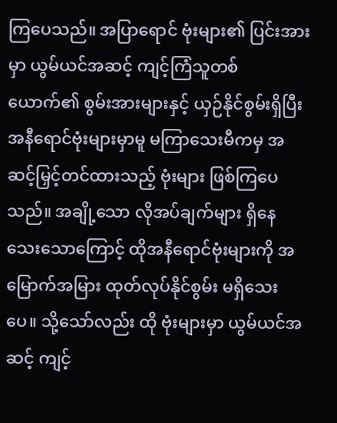ကြပေသည်။ အပြာရောင် ဗုံးများ၏ ပြင်းအားမှာ ယွမ်ယင်အဆင့် ကျင့်ကြံသူတစ်ယောက်၏ စွမ်းအားများနှင့် ယှဉ်နိုင်စွမ်းရှိပြီး အနီရောင်ဗုံးများမှာမူ မကြာသေးမီကမှ အဆင့်မြှင့်တင်ထားသည့် ဗုံးများ ဖြစ်ကြပေသည်။ အချို့သော လိုအပ်ချက်များ ရှိနေသေးသောကြောင့် ထိုအနီရောင်ဗုံးများကို အမြောက်အမြား ထုတ်လုပ်နိုင်စွမ်း မရှိသေးပေ။ သို့သော်လည်း ထို ဗုံးများမှာ ယွမ်ယင်အဆင့် ကျင့်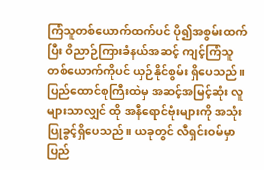ကြံသူတစ်ယောက်ထက်ပင် ပို၍အစွမ်းထက်ပြီး ဝိညာဉ်ကြားခံနယ်အဆင့် ကျင့်ကြံသူတစ်ယောက်ကိုပင် ယှဉ်နိုင်စွမ်း ရှိပေသည်။
ပြည်ထောင်စုကြီးထဲမှ အဆင့်အမြင့်ဆုံး လူများသာလျှင် ထို အနီရောင်ဗုံးများကို အသုံးပြုခွင့်ရှိပေသည်။ ယခုတွင် လီရှင်းဝမ်မှာ ပြည်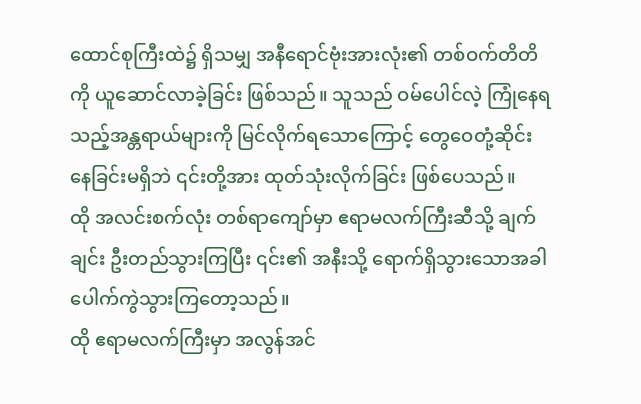ထောင်စုကြီးထဲ၌ ရှိသမျှ အနီရောင်ဗုံးအားလုံး၏ တစ်ဝက်တိတိကို ယူဆောင်လာခဲ့ခြင်း ဖြစ်သည်။ သူသည် ဝမ်ပေါင်လဲ့ ကြုံနေရသည့်အန္တရာယ်များကို မြင်လိုက်ရသောကြောင့် တွေဝေတုံ့ဆိုင်းနေခြင်းမရှိဘဲ ၎င်းတို့အား ထုတ်သုံးလိုက်ခြင်း ဖြစ်ပေသည်။
ထို အလင်းစက်လုံး တစ်ရာကျော်မှာ ဧရာမလက်ကြီးဆီသို့ ချက်ချင်း ဦးတည်သွားကြပြီး ၎င်း၏ အနီးသို့ ရောက်ရှိသွားသောအခါ ပေါက်ကွဲသွားကြတော့သည်။
ထို ဧရာမလက်ကြီးမှာ အလွန်အင်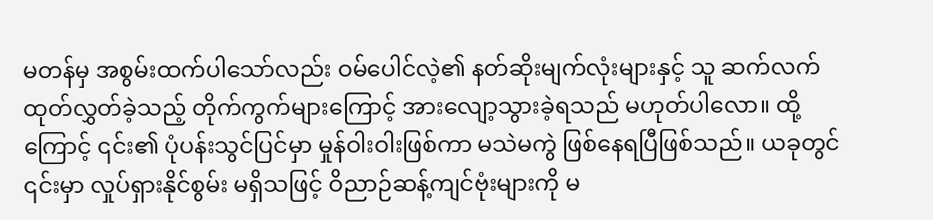မတန်မှ အစွမ်းထက်ပါသော်လည်း ဝမ်ပေါင်လဲ့၏ နတ်ဆိုးမျက်လုံးများနှင့် သူ ဆက်လက်ထုတ်လွှတ်ခဲ့သည့် တိုက်ကွက်များကြောင့် အားလျော့သွားခဲ့ရသည် မဟုတ်ပါလော။ ထို့ကြောင့် ၎င်း၏ ပုံပန်းသွင်ပြင်မှာ မှုန်ဝါးဝါးဖြစ်ကာ မသဲမကွဲ ဖြစ်နေရပြီဖြစ်သည်။ ယခုတွင် ၎င်းမှာ လှုပ်ရှားနိုင်စွမ်း မရှိသဖြင့် ဝိညာဉ်ဆန့်ကျင်ဗုံးများကို မ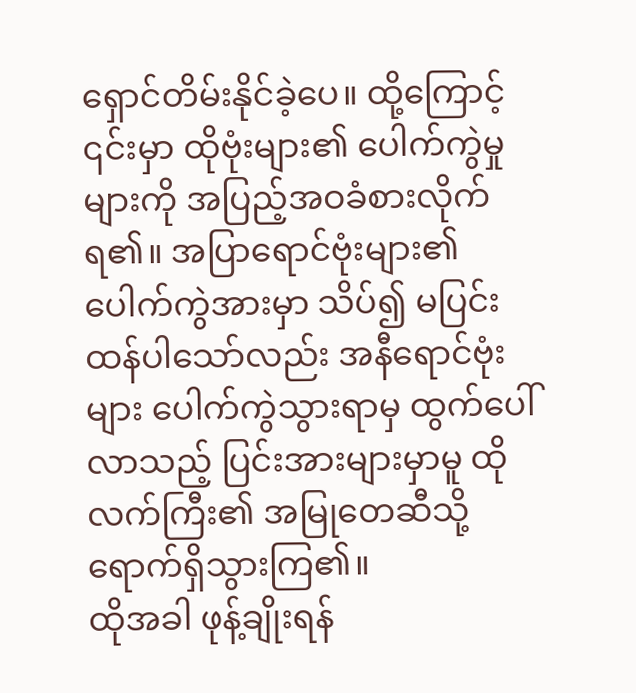ရှောင်တိမ်းနိုင်ခဲ့ပေ။ ထို့ကြောင့် ၎င်းမှာ ထိုဗုံးများ၏ ပေါက်ကွဲမှုများကို အပြည့်အဝခံစားလိုက်ရ၏။ အပြာရောင်ဗုံးများ၏ ပေါက်ကွဲအားမှာ သိပ်၍ မပြင်းထန်ပါသော်လည်း အနီရောင်ဗုံးများ ပေါက်ကွဲသွားရာမှ ထွက်ပေါ်လာသည့် ပြင်းအားများမှာမူ ထိုလက်ကြီး၏ အမြုတေဆီသို့ ရောက်ရှိသွားကြ၏။
ထိုအခါ ဖုန့်ချိုးရန်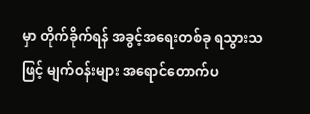မှာ တိုက်ခိုက်ရန် အခွင့်အရေးတစ်ခု ရသွားသဖြင့် မျက်ဝန်းများ အရောင်တောက်ပ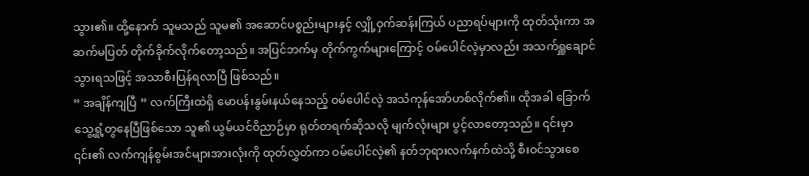သွား၏။ ထို့နောက် သူမသည် သူမ၏ အဆောင်ပစ္စည်းများနှင့် လျှို့ဝှက်ဆန်းကြယ် ပညာရပ်များကို ထုတ်သုံးကာ အဆက်မပြတ် တိုက်ခိုက်လိုက်တော့သည်။ အပြင်ဘက်မှ တိုက်ကွက်များကြောင့် ဝမ်ပေါင်လဲ့မှာလည်း အသက်ရှူချောင်သွားရသဖြင့် အသာစီးပြန်ရလာပြီ ဖြစ်သည်။
” အချိန်ကျပြီ ” လက်ကြီးထဲရှိ မောပန်းနွမ်းနယ်နေသည့် ဝမ်ပေါင်လဲ့ အသံကုန်အော်ဟစ်လိုက်၏။ ထိုအခါ ခြောက်သွေ့ရှုံ့တွနေပြီဖြစ်သော သူ၏ ယွမ်ယင်ဝိညာဉ်မှာ ရုတ်တရက်ဆိုသလို မျက်လုံးများ ပွင့်လာတော့သည်။ ၎င်းမှာ ၎င်း၏ လက်ကျန်စွမ်းအင်များအားလုံးကို ထုတ်လွှတ်ကာ ဝမ်ပေါင်လဲ့၏ နတ်ဘုရားလက်နက်ထဲသို့ စီးဝင်သွားစေ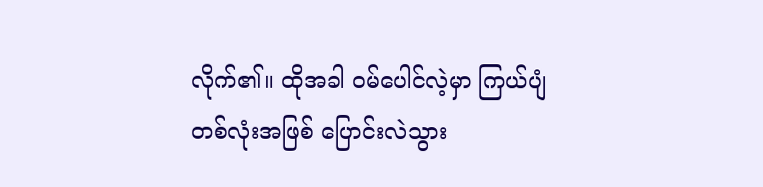လိုက်၏။ ထိုအခါ ဝမ်ပေါင်လဲ့မှာ ကြယ်ပျံတစ်လုံးအဖြစ် ပြောင်းလဲသွား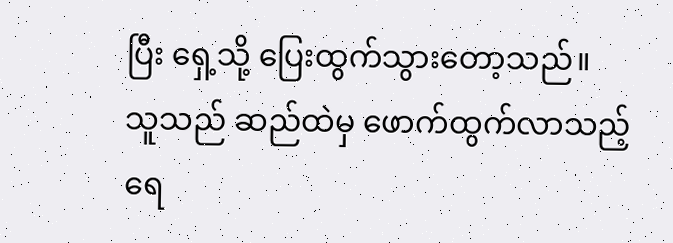ပြီး ရှေ့သို့ ပြေးထွက်သွားတော့သည်။
သူသည် ဆည်ထဲမှ ဖောက်ထွက်လာသည့် ရေ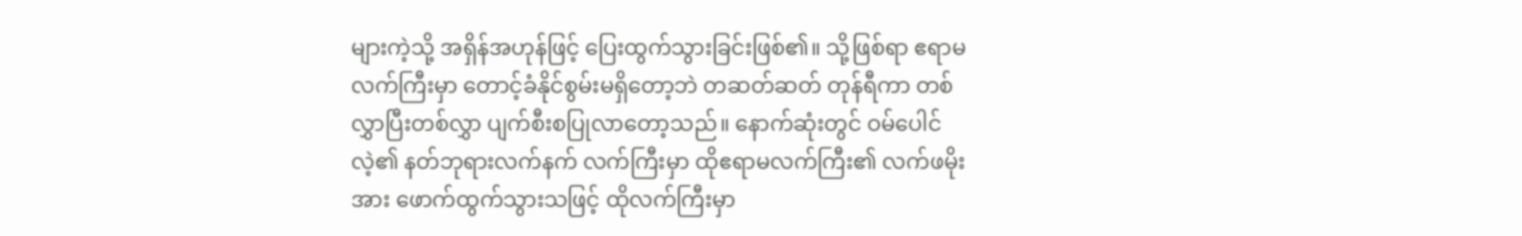များကဲ့သို့ အရှိန်အဟုန်ဖြင့် ပြေးထွက်သွားခြင်းဖြစ်၏။ သို့ဖြစ်ရာ ဧရာမလက်ကြီးမှာ တောင့်ခံနိုင်စွမ်းမရှိတော့ဘဲ တဆတ်ဆတ် တုန်ရီကာ တစ်လွှာပြီးတစ်လွှာ ပျက်စီးစပြုလာတော့သည်။ နောက်ဆုံးတွင် ဝမ်ပေါင်လဲ့၏ နတ်ဘုရားလက်နက် လက်ကြီးမှာ ထိုဧရာမလက်ကြီး၏ လက်ဖမိုးအား ဖောက်ထွက်သွားသဖြင့် ထိုလက်ကြီးမှာ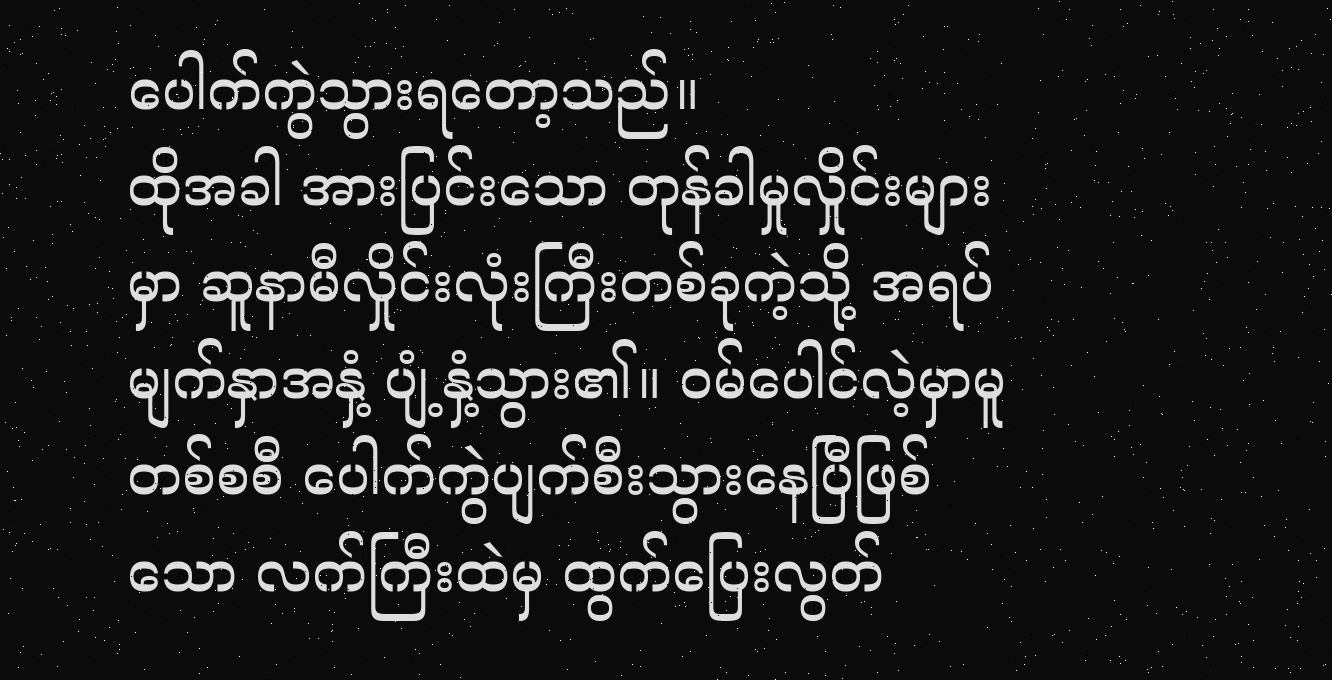ပေါက်ကွဲသွားရတော့သည်။
ထိုအခါ အားပြင်းသော တုန်ခါမှုလှိုင်းများမှာ ဆူနာမီလှိုင်းလုံးကြီးတစ်ခုကဲ့သို့ အရပ်မျက်နှာအနှံ့ ပျံ့နှံ့သွား၏။ ဝမ်ပေါင်လဲ့မှာမူ တစ်စစီ ပေါက်ကွဲပျက်စီးသွားနေပြီဖြစ်သော လက်ကြီးထဲမှ ထွက်ပြေးလွတ်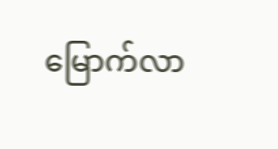မြောက်လာ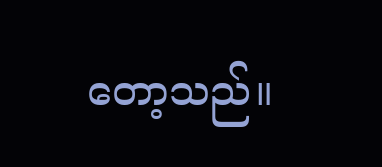တော့သည်။